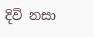දිවි නසා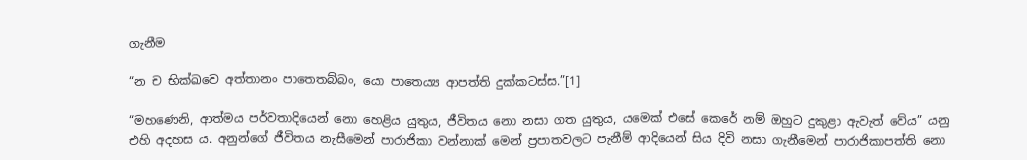ගැනීම

“න ච භික්ඛවෙ අත්තානං පාතෙතබ්බං, යො පාතෙය්‍ය ආපත්ති දුක්කටස්ස.”[1]

“මහණෙනි, ආත්මය පර්වතාදියෙන් නො හෙළිය යුතුය, ජීවිතය නො නසා ගත යුතුය, යමෙක් එසේ කෙරේ නම් ඔහුට දුකුළා ඇවැත් වේය” යනු එහි අදහස ය. අනුන්ගේ ජීවිතය නැසීමෙන් පාරාජිකා වන්නාක් මෙන් ප්‍ර‍පාතවලට පැනීම් ආදියෙන් සිය දිවි නසා ගැනීමෙන් පාරාජිකාපත්ති නො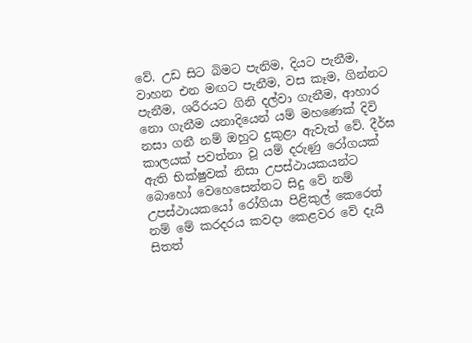වේ. උඩ සිට බිමට පැනිම, දියට පැනීම, වාහන එන මඟට පැනීම, වස කෑම, ගින්නට පැනීම, ශරීරයට ගිනි දල්වා ගැනීම, ආහාර නො ගැනීම යනාදියෙන් යම් මහණෙක් දිවි නසා ගනී නම් ඔහුට දුකුළා ඇවැත් වේ. දීර්ඝ කාලයක් පවත්නා වූ යම් දරුණු රෝගයක් ඇති භික්ෂුවක් නිසා උපස්ථායකයන්ට බොහෝ වෙහෙසෙන්නට සිදු වේ නම් උපස්ථායකයෝ රෝගියා පිළිකුල් කෙරෙත් නම් මේ කරදරය කවදා කෙළවර වේ දැයි සිතත්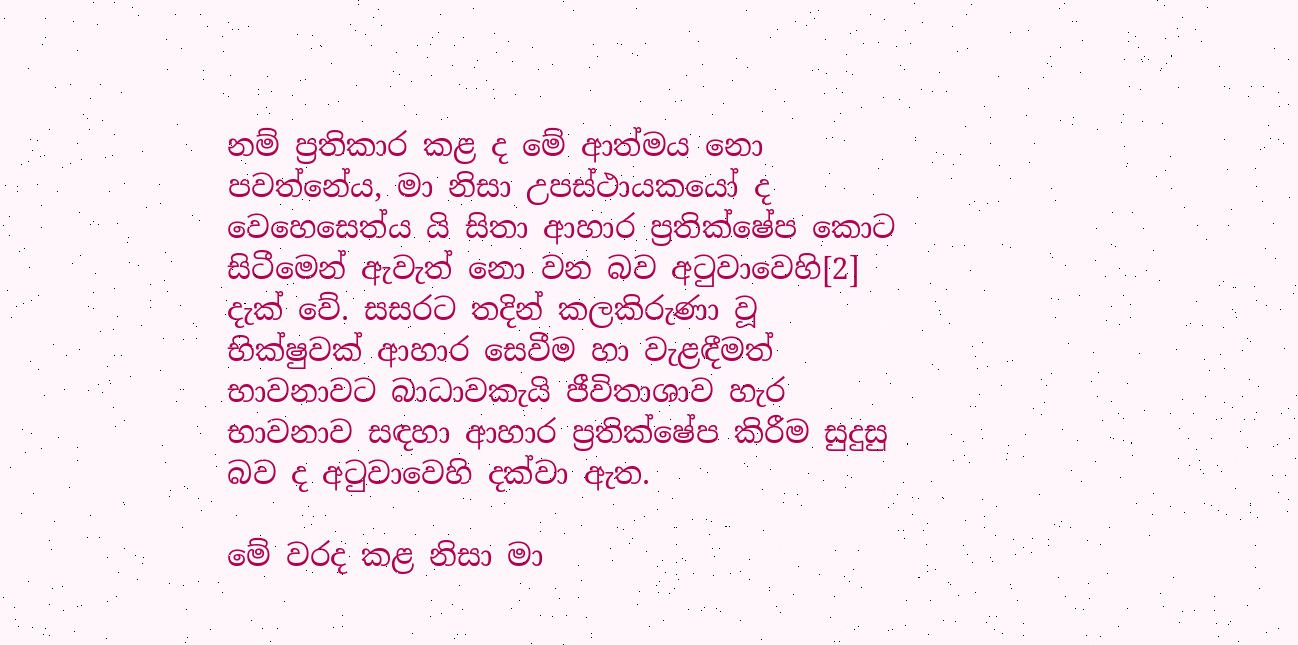නම් ප්‍ර‍තිකාර කළ ද මේ ආත්මය නො පවත්නේය, මා නිසා උපස්ථායකයෝ ද වෙහෙසෙත්ය යි සිතා ආහාර ප්‍ර‍තික්ෂේප කොට සිටීමෙන් ඇවැත් නො වන බව අටුවාවෙහි[2] දැක් වේ. සසරට තදින් කලකිරුණා වූ භික්ෂුවක් ආහාර සෙවීම හා වැළඳීමත් භාවනාවට බාධාවකැයි ජීවිතාශාව හැර භාවනාව සඳහා ආහාර ප්‍ර‍තික්ෂේප කිරීම සුදුසු බව ද අටුවාවෙහි දක්වා ඇත.

මේ වරද කළ නිසා මා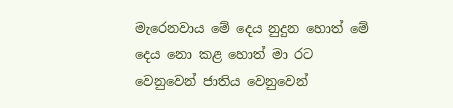මැරෙනවාය මේ දෙය නුදුන හොත් මේ දෙය නො කළ හොත් මා රට වෙනුවෙන් ජාතිය වෙනුවෙන්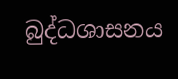බුද්ධශාසනය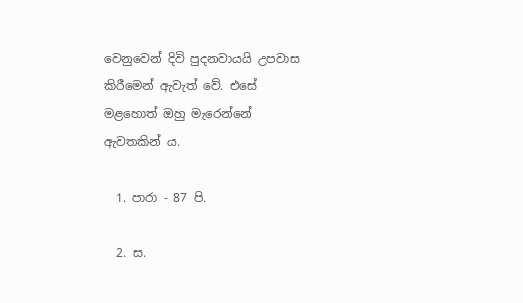වෙනුවෙන් දිවි පුදනවායයි උපවාස කිරීමෙන් ඇවැත් වේ. එසේ මළහොත් ඔහු මැරෙන්නේ ඇවතකින් ය.

  1. පාරා - 87 පි.

  2. ස.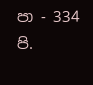පා - 334 පි.